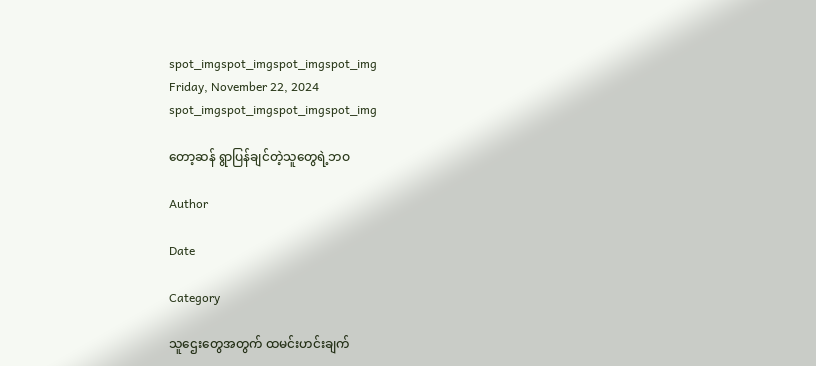spot_imgspot_imgspot_imgspot_img
Friday, November 22, 2024
spot_imgspot_imgspot_imgspot_img

တော့ဆန် ရွာပြန်ချင်တဲ့သူတွေရဲ့ဘဝ

Author

Date

Category

သူဌေးတွေအတွက် ထမင်းဟင်းချက်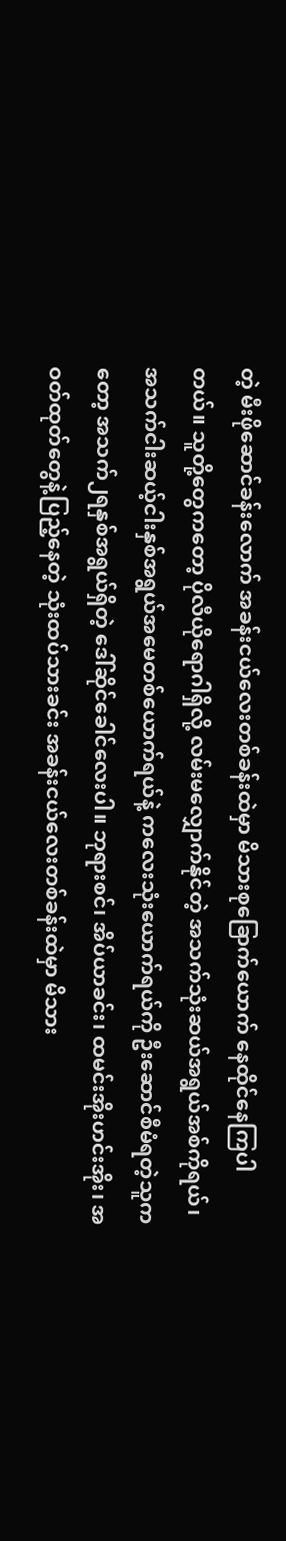တဲ့ မီးဖိုဆောင်ခန်းလောက် အခန်းငယ်လေးတစ်ခန်းထဲမှာ မိသားစုခြောက်ယောက် နေထိုင်နေကြပါတယ်။ သူတို့တွေကတော့ ပိုလီယိုရောဂါရှိလို့ လမ်းမလျှောက်နိုင်တဲ့ အသက်သုံးဆယ်အရွယ်အစ်ကိုရယ်၊ အသက်ငါးဆယ့်ငါးနှစ်အရွယ်အမေတစ်ယောက်ရယ်နဲ့ ကလေးသုံးယောက်ရယ်ကို ဦးဆောင်စီမံရတဲ့သူကတော့ အသက်၂ရနှစ်အရွယ်ရှိတဲ့ ဒေါ်ဆိုင်ခေါင်လေးပါ။ ဘုရားစင်၊ အိပ်ယာခင်း၊ ထမင်းအိုးဟင်းအိုး၊ အဝတ်ထုတ်တွေနဲ့ပြည့်နေတဲ့ သုံးထပ်သားခင်း အခန်းငယ်လေးတစ်ခန်းထဲမှာ မိသား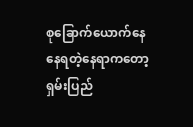စုခြောက်ယောက်နေနေရတဲ့နေရာကတော့ ရှမ်းပြည်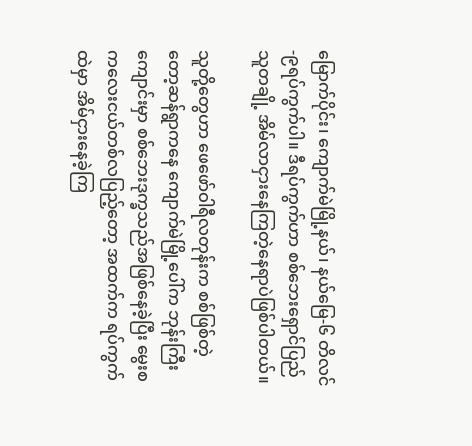မြောက်ပိုင်း၊ ကျောက်မဲမြို့နယ်၊ နယ်မြေ-၆ တိလင်-၉ရပ်ကွက်ပါ။ ဒီရပ်ကွက်ဟာ စစ်ဘေးရှောင်ပြည်သူတချို့ အိမ်လာငှားနေကြတဲ့နေရာပဲဖြစ်ပါတယ်။

သူတို့တွေဟာ ဖေဖော်ဝါရီလတုန်းက စစ်ဖြစ်တဲ့ တော့ဆန်ရွာကနေ ကျောက်မဲမြို့ပေါ်က ဘုန်းကြီးကျောင်းမှာ စစ်ဘေးဒုက္ခသည်အဖြစ်နေခဲ့ပြီး မွေးစကလေးငယ်တစ်လပြည့်တော့ အထက်က ရပ်ကွက်ထဲမှာ အိမ်ငှားနေခဲ့ကြ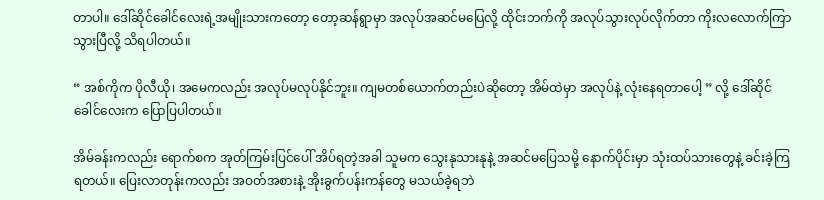တာပါ။ ဒေါ်ဆိုင်ခေါင်လေးရဲ့အမျိုးသားကတော့ တော့ဆန်ရွာမှာ အလုပ်အဆင်မပြေလို့ ထိုင်းဘက်ကို အလုပ်သွားလုပ်လိုက်တာ ကိုးလလောက်ကြာသွားပြီလို့ သိရပါတယ်။

“ အစ်ကိုက ပိုလီယို၊ အမေကလည်း အလုပ်မလုပ်နိုင်ဘူး။ ကျမတစ်ယောက်တည်းပဲဆိုတော့ အိမ်ထဲမှာ အလုပ်နဲ့ လုံးနေရတာပေါ့ ” လို့ ဒေါ်ဆိုင်ခေါင်လေးက ပြောပြပါတယ်။

အိမ်ခန်းကလည်း ရောက်စက အုတ်ကြမ်းပြင်ပေါ် အိပ်ရတဲ့အခါ သူမက သွေးနုသားနုနဲ့ အဆင်မပြေသမို့ နောက်ပိုင်းမှာ သုံးထပ်သားတွေနဲ့ ခင်းခဲ့ကြရတယ်။ ပြေးလာတုန်းကလည်း အဝတ်အစားနဲ့ အိုးခွက်ပန်းကန်တွေ မသယ်ခဲ့ရဘဲ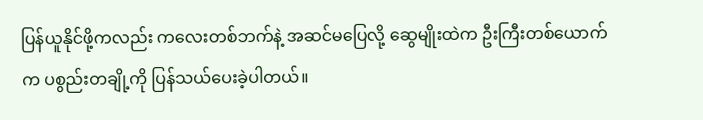ပြန်ယူနိုင်ဖို့ကလည်း ကလေးတစ်ဘက်နဲ့ အဆင်မပြေလို့ ဆွေမျိုးထဲက ဦးကြီးတစ်ယောက်က ပစွည်းတချို့ကို ပြန်သယ်ပေးခဲ့ပါတယ်။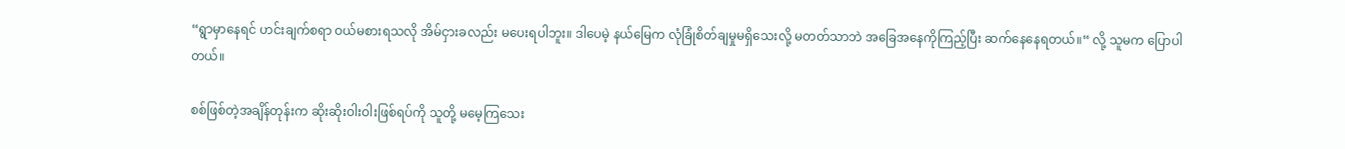“ရွာမှာနေရင် ဟင်းချက်စရာ ဝယ်မစားရသလို အိမ်ငှားခလည်း မပေးရပါဘူး။ ဒါပေမဲ့ နယ်မြေက လုံခြုံစိတ်ချမှုမရှိသေးလို့ မတတ်သာဘဲ အခြေအနေကိုကြည့်ပြီး ဆက်နေနေရတယ်။“ လို့ သူမက ပြောပါတယ်။

စစ်ဖြစ်တဲ့အချိန်တုန်းက ဆိုးဆိုးဝါးဝါးဖြစ်ရပ်ကို သူတို့ မမေ့ကြသေး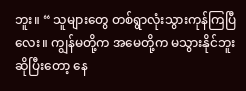ဘူး။ “ သူများတွေ တစ်ရွာလုံးသွားကုန်ကြပြီလေး။ ကျွန်မတို့က အမေတို့က မသွားနိုင်ဘူးဆိုပြီးတော့ နေ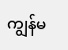ကျွန်မ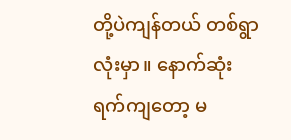တို့ပဲကျန်တယ် တစ်ရွာလုံးမှာ။ နောက်ဆုံးရက်ကျတော့ မ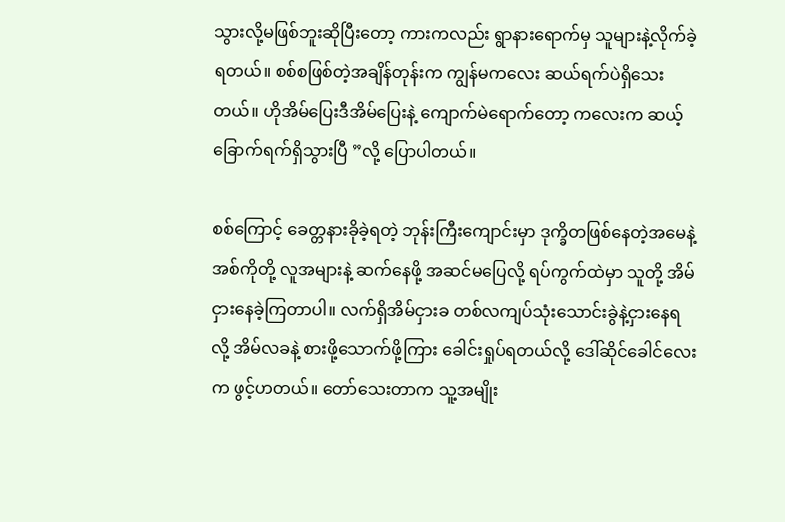သွားလို့မဖြစ်ဘူးဆိုပြီးတော့ ကားကလည်း ရွာနားရောက်မှ သူများနဲ့လိုက်ခဲ့ရတယ်။ စစ်စဖြစ်တဲ့အချိန်တုန်းက ကျွန်မကလေး ဆယ်ရက်ပဲရှိသေးတယ်။ ဟိုအိမ်ပြေးဒီအိမ်ပြေးနဲ့ ကျောက်မဲရောက်တော့ ကလေးက ဆယ့်ခြောက်ရက်ရှိသွားပြီ ”လို့ ပြောပါတယ်။

စစ်ကြောင့် ခေတ္တနားခိုခဲ့ရတဲ့ ဘုန်းကြီးကျောင်းမှာ ဒုက္ခိတဖြစ်နေတဲ့အမေနဲ့အစ်ကိုတို့ လူအများနဲ့ ဆက်နေဖို့ အဆင်မပြေလို့ ရပ်ကွက်ထဲမှာ သူတို့ အိမ်ငှားနေခဲ့ကြတာပါ။ လက်ရှိအိမ်ငှားခ တစ်လကျပ်သုံးသောင်းခွဲနဲ့ငှားနေရလို့ အိမ်လခနဲ့ စားဖို့သောက်ဖို့ကြား ခေါင်းရှုပ်ရတယ်လို့ ဒေါ်ဆိုင်ခေါင်လေးက ဖွင့်ဟတယ်။ တော်သေးတာက သူ့အမျိုး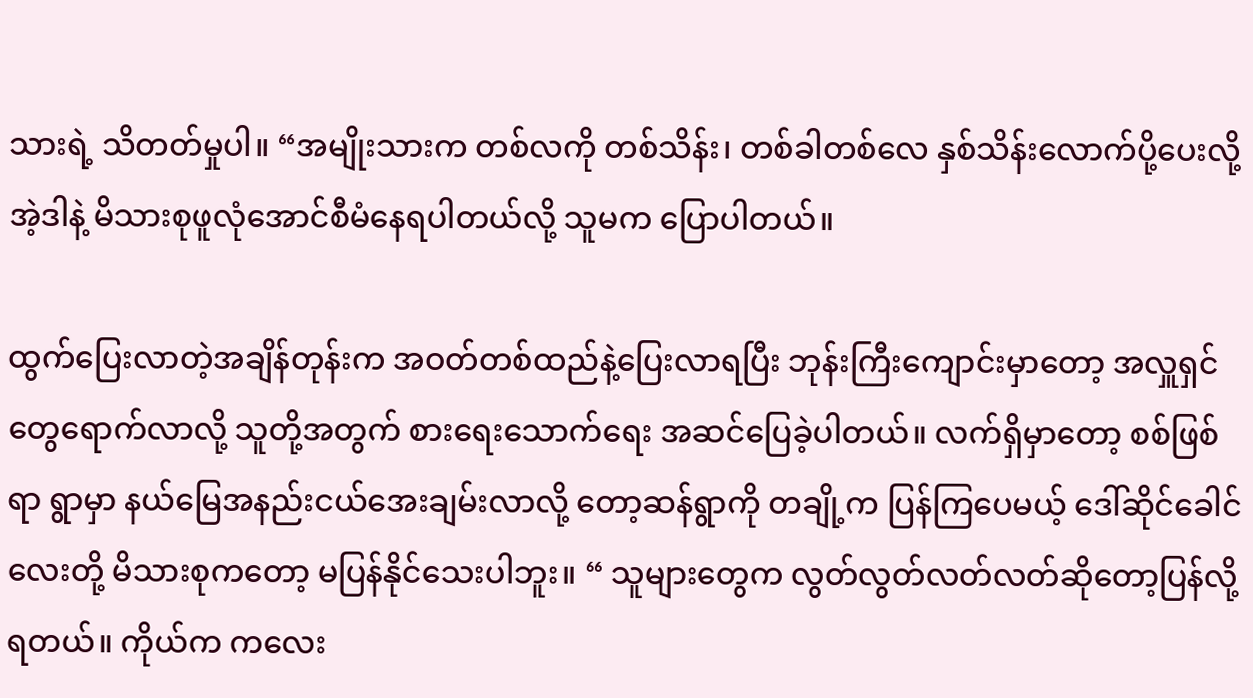သားရဲ့ သိတတ်မှုပါ။ “အမျိုးသားက တစ်လကို တစ်သိန်း၊ တစ်ခါတစ်လေ နှစ်သိန်းလောက်ပို့ပေးလို့ အဲ့ဒါနဲ့ မိသားစုဖူလုံအောင်စီမံနေရပါတယ်လို့ သူမက ပြောပါတယ်။

ထွက်ပြေးလာတဲ့အချိန်တုန်းက အဝတ်တစ်ထည်နဲ့ပြေးလာရပြီး ဘုန်းကြီးကျောင်းမှာတော့ အလှူရှင်တွေရောက်လာလို့ သူတို့အတွက် စားရေးသောက်ရေး အဆင်ပြေခဲ့ပါတယ်။ လက်ရှိမှာတော့ စစ်ဖြစ်ရာ ရွာမှာ နယ်မြေအနည်းငယ်အေးချမ်းလာလို့ တော့ဆန်ရွာကို တချို့က ပြန်ကြပေမယ့် ဒေါ်ဆိုင်ခေါင်လေးတို့ မိသားစုကတော့ မပြန်နိုင်သေးပါဘူး။ “ သူများတွေက လွတ်လွတ်လတ်လတ်ဆိုတော့ပြန်လို့ရတယ်။ ကိုယ်က ကလေး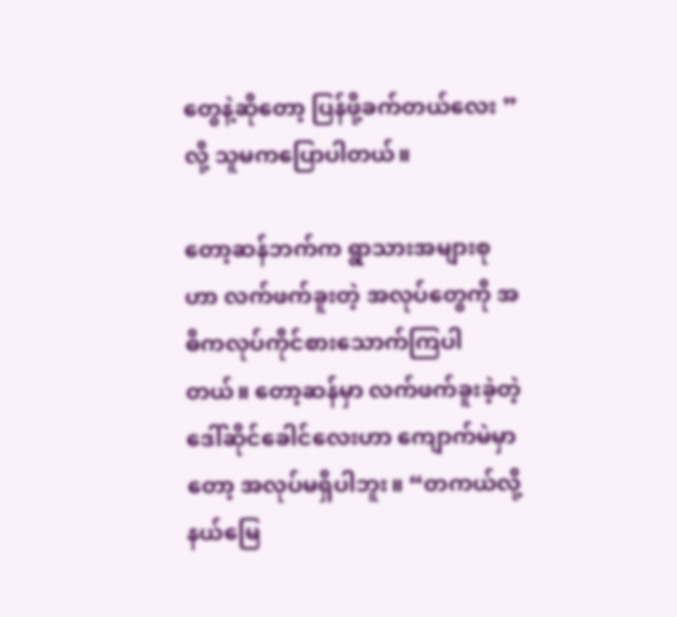တွေနဲ့ဆိုတော့ ပြန်ဖို့ခက်တယ်လေး ” လို့ သူမကပြောပါတယ်။

တော့ဆန်ဘက်က ရွာသားအများစုဟာ လက်ဖက်ခူးတဲ့ အလုပ်တွေကို အဓိကလုပ်ကိုင်စားသောက်ကြပါတယ်။ တော့ဆန်မှာ လက်ဖက်ခူးခဲ့တဲ့ ဒေါ်ဆိုင်ခေါင်လေးဟာ ကျောက်မဲမှာတော့ အလုပ်မရှိပါဘူး။ “တကယ်လို့ နယ်မြေ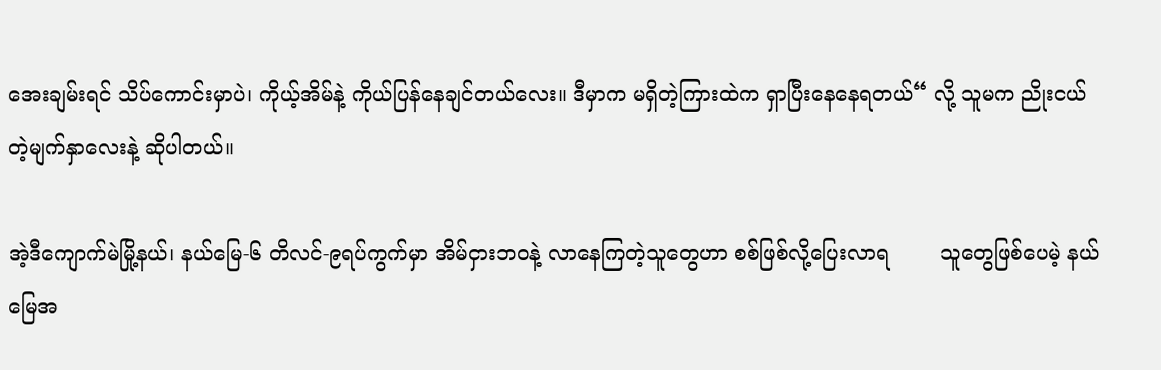အေးချမ်းရင် သိပ်ကောင်းမှာပဲ၊ ကိုယ့်အိမ်နဲ့ ကိုယ်ပြန်နေချင်တယ်လေး။ ဒီမှာက မရှိတဲ့ကြားထဲက ရှာပြီးနေနေရတယ်“ လို့ သူမက ညိုးငယ်တဲ့မျက်နှာလေးနဲ့ ဆိုပါတယ်။

အဲ့ဒီကျောက်မဲမြို့နယ်၊ နယ်မြေ-၆ တိလင်-၉ရပ်ကွက်မှာ အိမ်ငှားဘဝနဲ့ လာနေကြတဲ့သူတွေဟာ စစ်ဖြစ်လို့ပြေးလာရ        သူတွေဖြစ်ပေမဲ့ နယ်မြေအ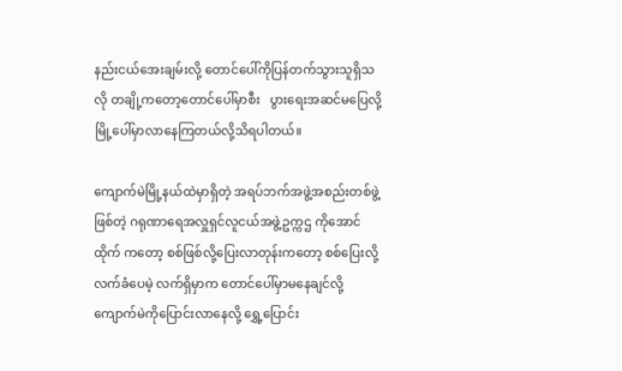နည်းငယ်အေးချမ်းလို့ တောင်ပေါ်ကိုပြန်တက်သွားသူရှိသလို တချို့ကတော့တောင်ပေါ်မှာစီး   ပွားရေးအဆင်မပြေလို့ မြို့ပေါ်မှာလာနေကြတယ်လို့သိရပါတယ်။

ကျောက်မဲမြို့နယ်ထဲမှာရှိတဲ့ အရပ်ဘက်အဖွဲ့အစည်းတစ်ဖွဲ့ဖြစ်တဲ့ ဂရုဏာရေအလှူရှင်လူငယ်အဖွဲ့ဥက္ကဌ ကိုအောင်ထိုက် ကတော့ စစ်ဖြစ်လို့ပြေးလာတုန်းကတော့ စစ်ပြေးလို့လက်ခံပေမဲ့ လက်ရှိမှာက တောင်ပေါ်မှာမနေချင်လို့ ကျောက်မဲကိုပြောင်းလာနေလို့ ရွှေ့ပြောင်း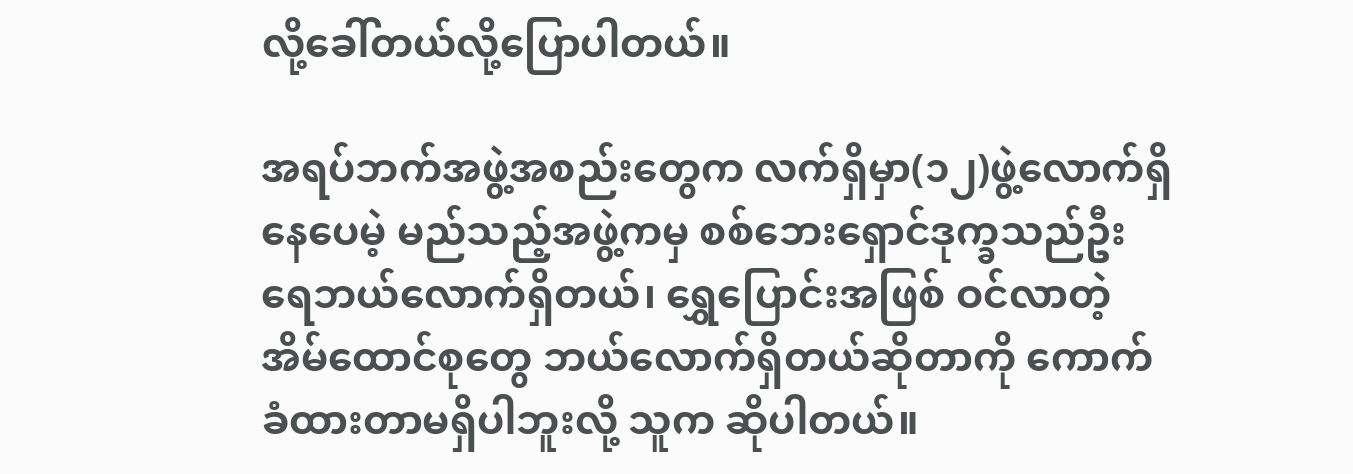လို့ခေါ်တယ်လို့ပြောပါတယ်။

အရပ်ဘက်အဖွဲ့အစည်းတွေက လက်ရှိမှာ(၁၂)ဖွဲ့လောက်ရှိနေပေမဲ့ မည်သည့်အဖွဲ့ကမှ စစ်ဘေးရှောင်ဒုက္ခသည်ဦးရေဘယ်လောက်ရှိတယ်၊ ရွှေပြောင်းအဖြစ် ဝင်လာတဲ့အိမ်ထောင်စုတွေ ဘယ်လောက်ရှိတယ်ဆိုတာကို ကောက်ခံထားတာမရှိပါဘူးလို့ သူက ဆိုပါတယ်။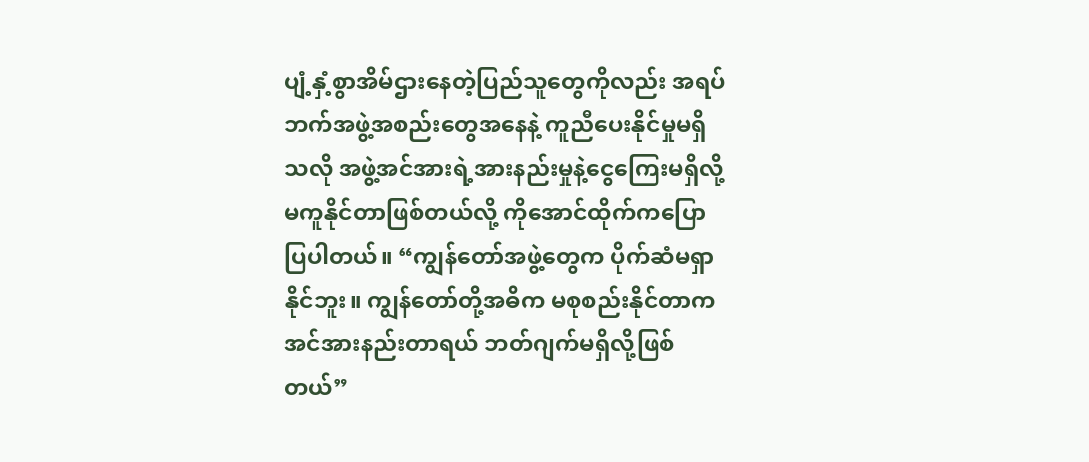ပျံ့နှံ့စွာအိမ်ဌားနေတဲ့ပြည်သူတွေကိုလည်း အရပ်ဘက်အဖွဲ့အစည်းတွေအနေနဲ့ ကူညီပေးနိုင်မှုမရှိသလို အဖွဲ့အင်အားရဲ့အားနည်းမှုနဲ့ငွေကြေးမရှိလို့ မကူနိုင်တာဖြစ်တယ်လို့ ကိုအောင်ထိုက်ကပြောပြပါတယ်။ “ကျွန်တော်အဖွဲ့တွေက ပိုက်ဆံမရှာနိုင်ဘူး။ ကျွန်တော်တို့အဓိက မစုစည်းနိုင်တာက အင်အားနည်းတာရယ် ဘတ်ဂျက်မရှိလို့ဖြစ်တယ်”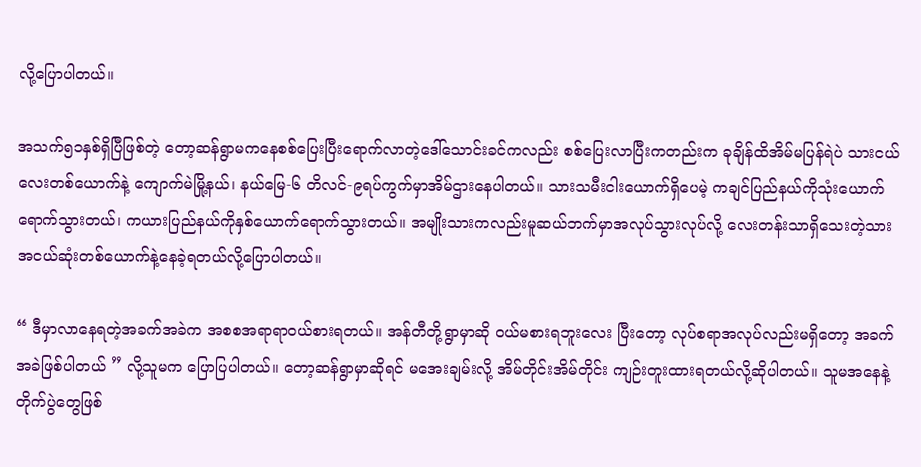လို့ပြောပါတယ်။

အသက်၅၁နှစ်ရှိပြီဖြစ်တဲ့ တော့ဆန်ရွာမကနေစစ်ပြေးပြီးရောက်လာတဲ့ဒေါ်သောင်းခင်ကလည်း စစ်ပြေးလာပြီးကတည်းက ခုချိန်ထိအိမ်မပြန်ရဲပဲ သားငယ်လေးတစ်ယောက်နဲ့ ကျောက်မဲမြို့နယ်၊ နယ်မြေ-၆ တိလင်-၉ရပ်ကွက်မှာအိမ်ဌားနေပါတယ်။ သားသမီးငါးယောက်ရှိပေမဲ့ ကချင်ပြည်နယ်ကိုသုံးယောက်ရောက်သွားတယ်၊ ကယားပြည်နယ်ကိုနှစ်ယောက်ရောက်သွားတယ်။ အမျိုးသားကလည်းမူဆယ်ဘက်မှာအလုပ်သွားလုပ်လို့ လေးတန်းသာရှိသေးတဲ့သားအငယ်ဆုံးတစ်ယောက်နဲ့နေခဲ့ရတယ်လို့ပြောပါတယ်။

“ ဒီမှာလာနေရတဲ့အခက်အခဲက အစစအရာရာဝယ်စားရတယ်။ အန်တီတို့ရွာမှာဆို ဝယ်မစားရဘူးလေး ပြီးတော့ လုပ်စရာအလုပ်လည်းမရှိတော့ အခက်အခဲဖြစ်ပါတယ် ” လို့သူမက ပြောပြပါတယ်။ တော့ဆန်ရွာမှာဆိုရင် မအေးချမ်းလို့ အိမ်တိုင်းအိမ်တိုင်း ကျဉ်းတူးထားရတယ်လို့ဆိုပါတယ်။ သူမအနေနဲ့ တိုက်ပွဲတွေဖြစ်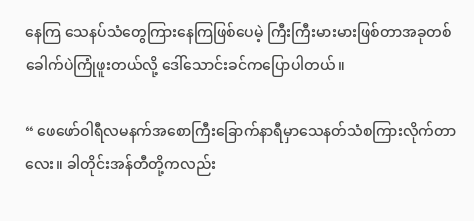နေကြ သေနပ်သံတွေကြားနေကြဖြစ်ပေမဲ့ ကြီးကြီးမားမားဖြစ်တာအခုတစ်ခေါက်ပဲကြုံဖူးတယ်လို့ ဒေါ်သောင်းခင်ကပြောပါတယ်။

“ ဖေဖော်ဝါရီလမနက်အစောကြီးခြောက်နာရီမှာသေနတ်သံစကြားလိုက်တာလေး။ ခါတိုင်းအန်တီတို့ကလည်း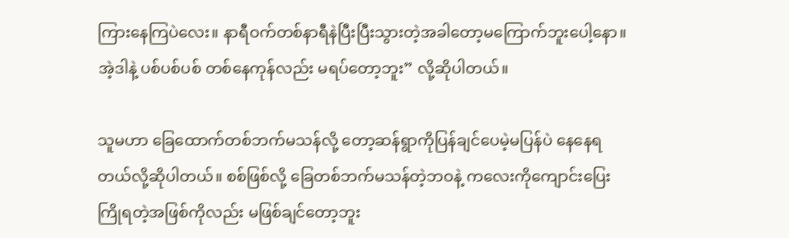ကြားနေကြပဲလေး။ နာရီဝက်တစ်နာရီနဲပြီးပြီးသွားတဲ့အခါတော့မကြောက်ဘူးပေါ့နော။ အဲ့ဒါနဲ့ ပစ်ပစ်ပစ် တစ်နေကုန်လည်း မရပ်တော့ဘူး” လို့ဆိုပါတယ်။

သူမဟာ ခြေထောက်တစ်ဘက်မသန်လို့ တော့ဆန်ရွာကိုပြန်ချင်ပေမဲ့မပြန်ပဲ နေနေရတယ်လို့ဆိုပါတယ်။ စစ်ဖြစ်လို့ ခြေတစ်ဘက်မသန်တဲ့ဘဝနဲ့ ကလေးကိုကျောင်းပြေးကြိုရတဲ့အဖြစ်ကိုလည်း မဖြစ်ချင်တော့ဘူး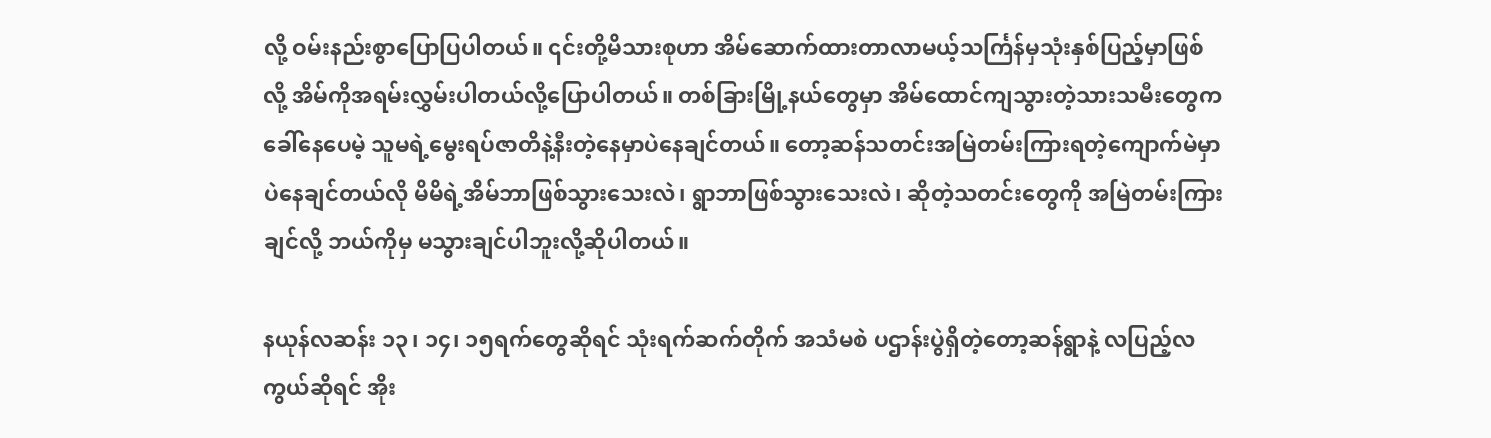လို့ ဝမ်းနည်းစွာပြောပြပါတယ်။ ၎င်းတို့မိသားစုဟာ အိမ်ဆောက်ထားတာလာမယ့်သင်္ကြန်မှသုံးနှစ်ပြည့်မှာဖြစ်လို့ အိမ်ကိုအရမ်းလွှမ်းပါတယ်လို့ပြောပါတယ်။ တစ်ခြားမြို့နယ်တွေမှာ အိမ်ထောင်ကျသွားတဲ့သားသမီးတွေကခေါ်နေပေမဲ့ သူမရဲ့မွေးရပ်ဇာတိနဲ့နီးတဲ့နေမှာပဲနေချင်တယ်။ တော့ဆန်သတင်းအမြဲတမ်းကြားရတဲ့ကျောက်မဲမှာပဲနေချင်တယ်လို မိမိရဲ့အိမ်ဘာဖြစ်သွားသေးလဲ၊ ရွာဘာဖြစ်သွားသေးလဲ၊ ဆိုတဲ့သတင်းတွေကို အမြဲတမ်းကြားချင်လို့ ဘယ်ကိုမှ မသွားချင်ပါဘူးလို့ဆိုပါတယ်။

နယုန်လဆန်း ၁၃၊ ၁၄၊ ၁၅ရက်တွေဆိုရင် သုံးရက်ဆက်တိုက် အသံမစဲ ပဌာန်းပွဲရှိတဲ့တော့ဆန်ရွာနဲ့ လပြည့်လကွယ်ဆိုရင် အိုး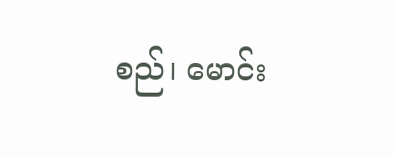စည်၊ မောင်း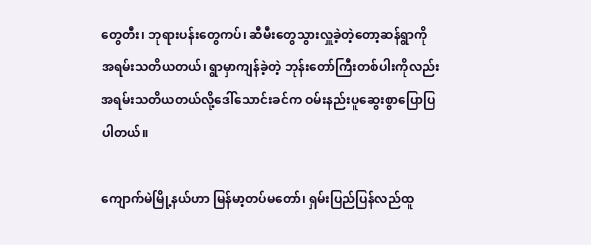တွေတီး၊ ဘုရားပန်းတွေကပ်၊ ဆီမီးတွေသွားလှူခဲ့တဲ့တော့ဆန်ရွာကို အရမ်းသတိယတယ်၊ ရွာမှာကျန်ခဲ့တဲ့ ဘုန်းတော်ကြီးတစ်ပါးကိုလည်း အရမ်းသတိယတယ်လို့ဒေါ်သောင်းခင်က ဝမ်းနည်းပူဆွေးစွာပြောပြပါတယ်။

ကျောက်မဲမြို့နယ်ဟာ မြန်မာ့တပ်မတော်၊ ရှမ်းပြည်ပြန်လည်ထူ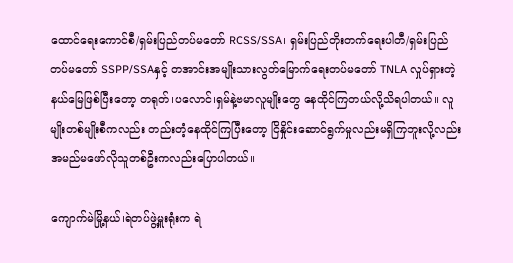ထောင်ရေးကောင်စီ/ရှမ်းပြည်တပ်မတော် RCSS/SSA၊ ရှမ်းပြည်တိုးတက်ရေးပါတီ/ရှမ်းပြည်တပ်မတော် SSPP/SSAနှင့် တအာင်းအမျိုးသားလွတ်မြောက်ရေးတပ်မတော် TNLA လှုပ်ရှားတဲ့နယ်မြေဖြစ်ပြီးတော့ တရုတ်၊ပလောင်၊ရှမ်နဲ့ဗမာလူမျိုးတွေ နေထိုင်ကြတယ်လို့သိရပါတယ်။ လူမျိုးတစ်မျိုးစီကလည်း တည်းတံ့နေထိုင်ကြပြီးတော့ ငြိနှိုင်းဆောင်ရွက်မှုလည်းမရှိကြဘူးလို့လည်း အမည်မဖော်လိုသူတစ်ဦးကလည်းပြောပါတယ်။

ကျောက်မဲမြို့နယ်၊ရဲတပ်ဖွဲ့မှူးရုံးက ရဲ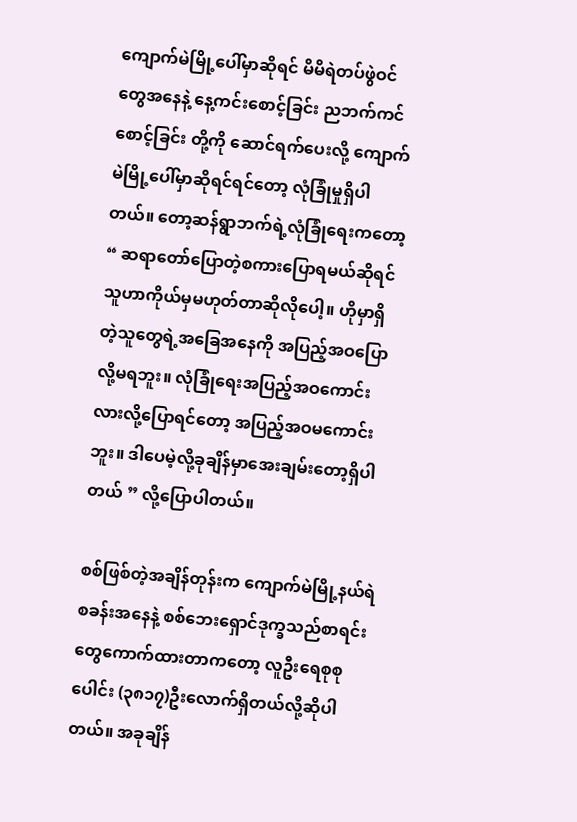ကျောက်မဲမြို့ပေါ်မှာဆိုရင် မိမိရဲတပ်ဖွဲဝင်တွေအနေနဲ့ နေ့ကင်းစောင့်ခြင်း ညဘက်ကင်စောင့်ခြင်း တို့ကို ဆောင်ရက်ပေးလို့ ကျောက်မဲမြို့ပေါ်မှာဆိုရင်ရင်တော့ လုံခြုံမှုရှိပါတယ်။ တော့ဆန်ရွာဘက်ရဲ့လုံခြုံရေးကတော့ “ ဆရာတော်ပြောတဲ့စကားပြောရမယ်ဆိုရင် သူဟာကိုယ်မှမဟုတ်တာဆိုလိုပေါ့။ ဟိုမှာရှိတဲ့သူတွေရဲ့အခြေအနေကို အပြည့်အဝပြောလို့မရဘူး။ လုံခြုံရေးအပြည့်အဝကောင်းလားလို့ပြောရင်တော့ အပြည့်အဝမကောင်းဘူး။ ဒါပေမဲ့လို့ခုချိန်မှာအေးချမ်းတော့ရှိပါတယ် ” လို့ပြောပါတယ်။

စစ်ဖြစ်တဲ့အချိန်တုန်းက ကျောက်မဲမြို့နယ်ရဲစခန်းအနေနဲ့ စစ်ဘေးရှောင်ဒုက္ခသည်စာရင်းတွေကောက်ထားတာကတော့ လူဦးရေစုစုပေါင်း (၃၈၁၇)ဦးလောက်ရှိတယ်လို့ဆိုပါတယ်။ အခုချိန်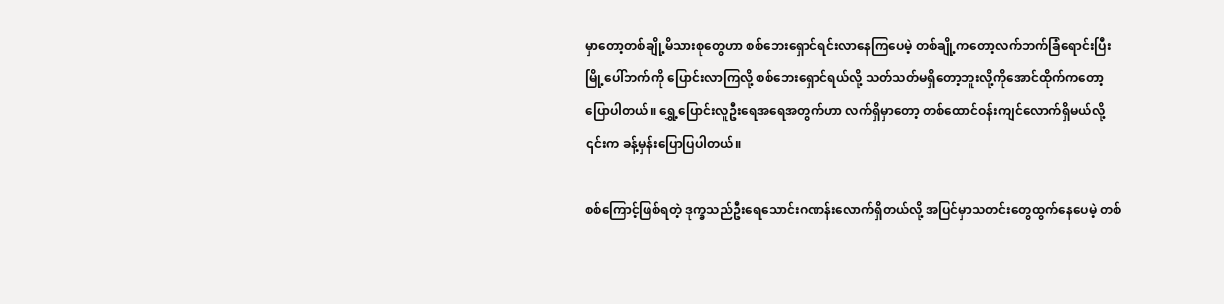မှာတော့တစ်ချို့မိသားစုတွေဟာ စစ်ဘေးရှောင်ရင်းလာနေကြပေမဲ့ တစ်ချို့ကတော့လက်ဘက်ခြံရောင်းပြီး မြို့ပေါ်ဘက်ကို ပြောင်းလာကြလို့ စစ်ဘေးရှောင်ရယ်လို့ သတ်သတ်မရှိတော့ဘူးလို့ကိုအောင်ထိုက်ကတော့ပြောပါတယ်။ ရွှေ့ပြောင်းလူဦးရေအရေအတွက်ဟာ လက်ရှိမှာတော့ တစ်ထောင်ဝန်းကျင်လောက်ရှိမယ်လို့ ၎င်းက ခန့်မှန်းပြောပြပါတယ်။

စစ်ကြောင့်ဖြစ်ရတဲ့ ဒုက္ခသည်ဦးရေသောင်းဂဏန်းလောက်ရှိတယ်လို့ အပြင်မှာသတင်းတွေထွက်နေပေမဲ့ တစ်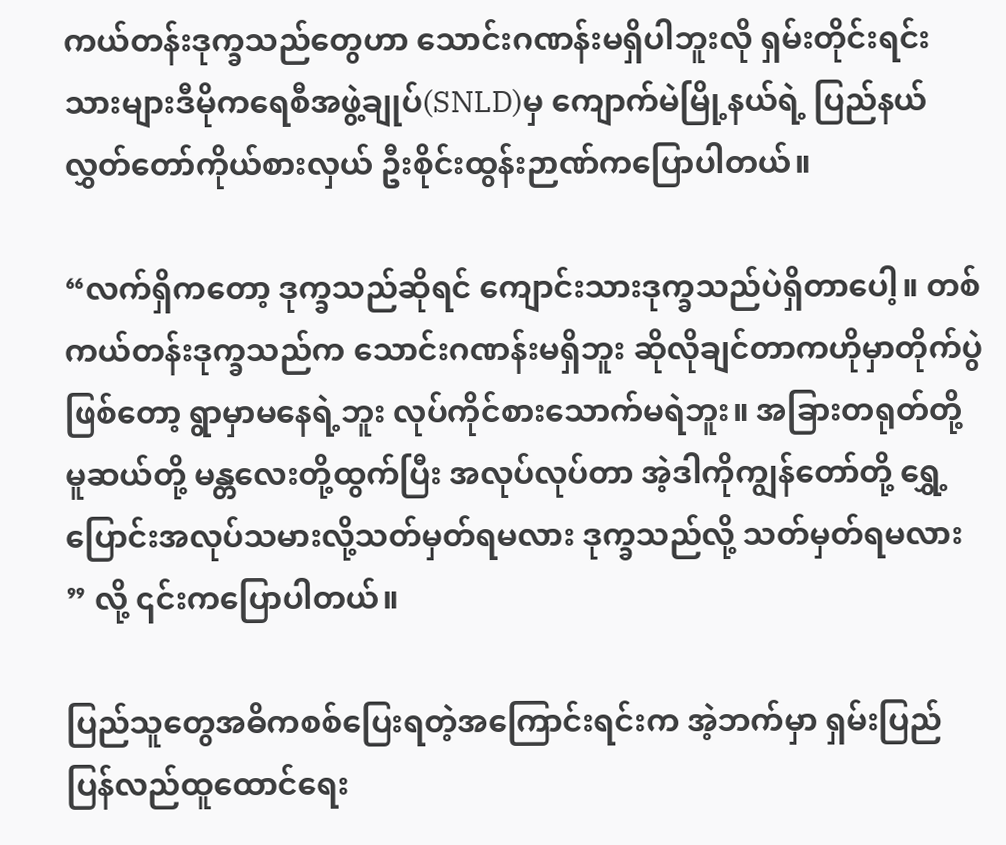ကယ်တန်းဒုက္ခသည်တွေဟာ သောင်းဂဏန်းမရှိပါဘူးလို ရှမ်းတိုင်းရင်းသားများဒီမိုကရေစီအဖွဲ့ချုပ်(SNLD)မှ ကျောက်မဲမြို့နယ်ရဲ့ ပြည်နယ်လွှတ်တော်ကိုယ်စားလှယ် ဦးစိုင်းထွန်းဉာဏ်ကပြောပါတယ်။

“လက်ရှိကတော့ ဒုက္ခသည်ဆိုရင် ကျောင်းသားဒုက္ခသည်ပဲရှိတာပေါ့။ တစ်ကယ်တန်းဒုက္ခသည်က သောင်းဂဏန်းမရှိဘူး ဆိုလိုချင်တာကဟိုမှာတိုက်ပွဲဖြစ်တော့ ရွာမှာမနေရဲ့ဘူး လုပ်ကိုင်စားသောက်မရဲဘူး။ အခြားတရုတ်တို့ မူဆယ်တို့ မန္တလေးတို့ထွက်ပြီး အလုပ်လုပ်တာ အဲ့ဒါကိုကျွန်တော်တို့ ရွှေ့ပြောင်းအလုပ်သမားလို့သတ်မှတ်ရမလား ဒုက္ခသည်လို့ သတ်မှတ်ရမလား ” လို့ ၎င်းကပြောပါတယ်။

ပြည်သူတွေအဓိကစစ်ပြေးရတဲ့အကြောင်းရင်းက အဲ့ဘက်မှာ ရှမ်းပြည်ပြန်လည်ထူထောင်ရေး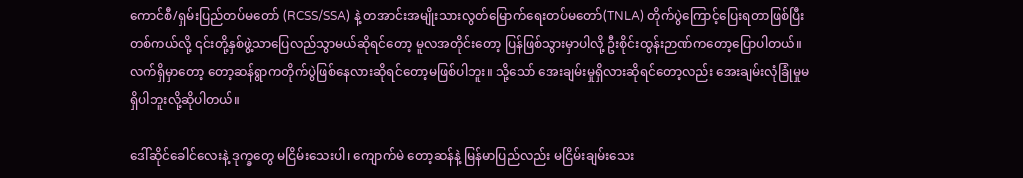ကောင်စီ/ရှမ်းပြည်တပ်မတော် (RCSS/SSA) နဲ့ တအာင်းအမျိုးသားလွတ်မြောက်ရေးတပ်မတော်(TNLA) တိုက်ပွဲကြောင့်ပြေးရတာဖြစ်ပြီး တစ်ကယ်လို့ ၎င်းတို့နှစ်ဖွဲ့သာပြေလည်သွာမယ်ဆိုရင်တော့ မူလအတိုင်းတော့ ပြန်ဖြစ်သွားမှာပါလို့ ဦးစိုင်းထွန်းဉာဏ်ကတော့ပြောပါတယ်။ လက်ရှိမှာတော့ တော့ဆန်ရွာကတိုက်ပွဲဖြစ်နေလားဆိုရင်တော့မဖြစ်ပါဘူး။ သို့သော် အေးချမ်းမှုရှိလားဆိုရင်တော့လည်း အေးချမ်းလုံခြုံမှုမရှိပါဘူးလို့ဆိုပါတယ်။

ဒေါ်ဆိုင်ခေါင်လေးနဲ့ ဒုက္ခတွေ မငြိမ်းသေးပါ၊ ကျောက်မဲ တော့ဆန်နဲ့ မြန်မာပြည်လည်း မငြိမ်းချမ်းသေး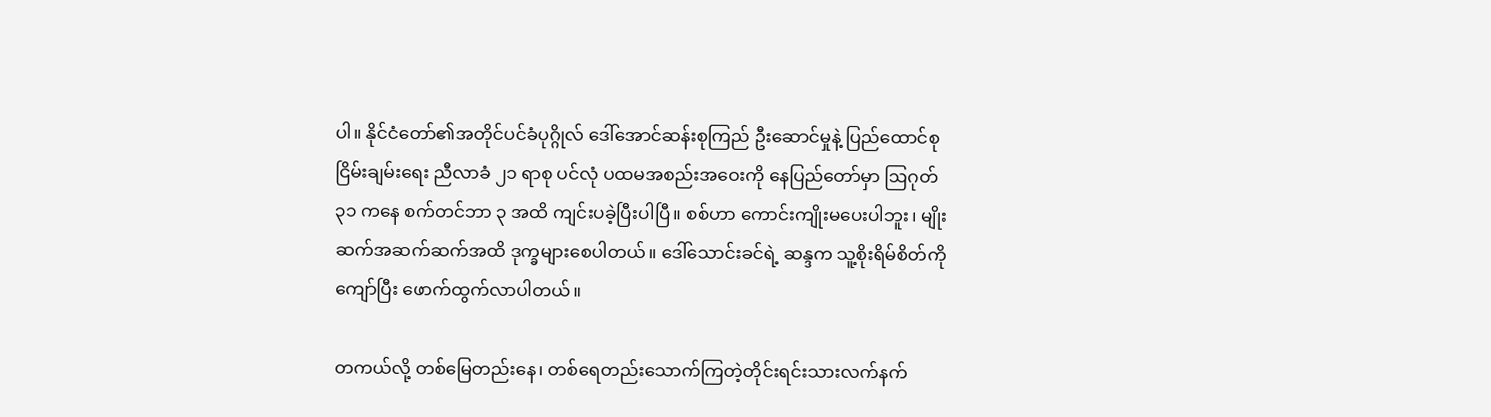ပါ။ နိုင်ငံတော်၏အတိုင်ပင်ခံပုဂ္ဂိုလ် ဒေါ်အောင်ဆန်းစုကြည် ဦးဆောင်မှုနဲ့ ပြည်ထောင်စု ငြိမ်းချမ်းရေး ညီလာခံ ၂၁ ရာစု ပင်လုံ ပထမအစည်းအဝေးကို နေပြည်တော်မှာ ဩဂုတ် ၃၁ ကနေ စက်တင်ဘာ ၃ အထိ ကျင်းပခဲ့ပြီးပါပြီ။ စစ်ဟာ ကောင်းကျိုးမပေးပါဘူး၊ မျိုးဆက်အဆက်ဆက်အထိ ဒုက္ခများစေပါတယ်။ ဒေါ်သောင်းခင်ရဲ့ ဆန္ဒက သူ့စိုးရိမ်စိတ်ကိုကျော်ပြီး ဖောက်ထွက်လာပါတယ်။

တကယ်လို့ တစ်မြေတည်းနေ၊ တစ်ရေတည်းသောက်ကြတဲ့တိုင်းရင်းသားလက်နက်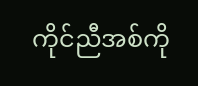ကိုင်ညီအစ်ကို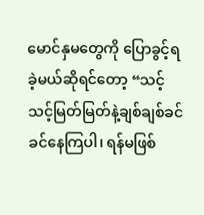မောင်နှမတွေကို ပြောခွင့်ရခဲ့မယ်ဆိုရင်တော့ “သင့်သင့်မြတ်မြတ်နဲ့ချစ်ချစ်ခင်ခင်နေကြပါ၊ ရန်မဖြစ်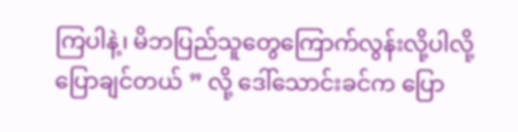ကြပါနဲ့၊ မိဘပြည်သူတွေကြောက်လွန်းလို့ပါလို့ပြောချင်တယ် ” လို့ ဒေါ်သောင်းခင်က ပြော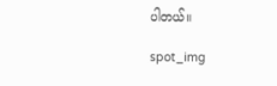ပါတယ်။

spot_img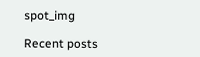spot_img

Recent posts